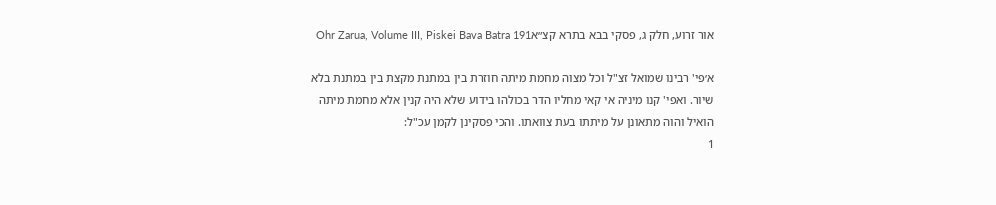אור זרוע, חלק ג, פסקי בבא בתרא קצ״אOhr Zarua, Volume III, Piskei Bava Batra 191

א׳פי' רבינו שמואל זצ"ל וכל מצוה מחמת מיתה חוזרת בין במתנת מקצת בין במתנת בלא שיור. ואפי' קנו מיניה אי קאי מחליו הדר בכולהו בידוע שלא היה קנין אלא מחמת מיתה הואיל והוה מתאונן על מיתתו בעת צוואתו. והכי פסקינן לקמן עכ"ל:
1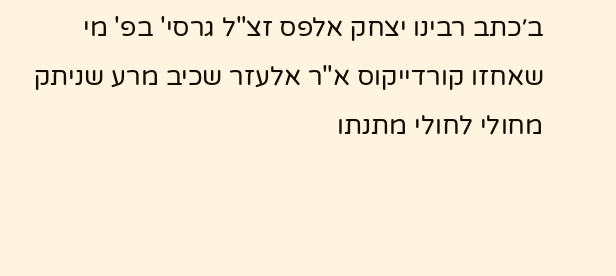ב׳כתב רבינו יצחק אלפס זצ"ל גרסי' בפ' מי שאחזו קורדייקוס א"ר אלעזר שכיב מרע שניתק מחולי לחולי מתנתו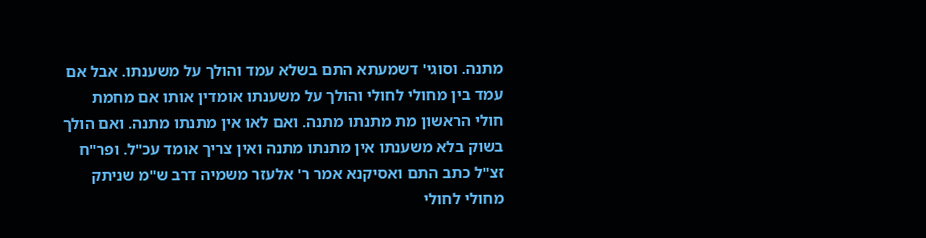מתנה. וסוגי' דשמעתא התם בשלא עמד והולך על משענתו. אבל אם עמד בין מחולי לחולי והולך על משענתו אומדין אותו אם מחמת חולי הראשון מת מתנתו מתנה. ואם לאו אין מתנתו מתנה. ואם הולך בשוק בלא משענתו אין מתנתו מתנה ואין צריך אומד עכ"ל. ופר"ח זצ"ל כתב התם ואסיקנא אמר ר' אלעזר משמיה דרב ש"מ שניתק מחולי לחולי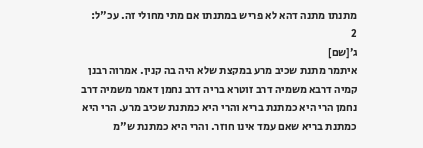מתנתו מתנה דהא לא פריש במתנתו אם מתי מחולי זה. עכ"ל:
2
ג׳[שם]
איתמר מתנת שכיב מרע במקצת שלא היה בה קנין. אמרוה רבנן קמיה דרבא משמיה דרב זוטרא בריה דרב נחמן דאמר משמיה דרב נחמן הרי היא כמתנת בריא והרי היא כמתנת שכיב מרע. הרי היא כמתנת בריא שאם עמד אינו חוזר. והרי היא כמתנת ש"מ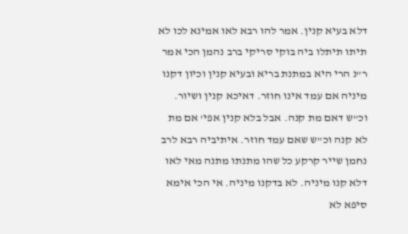דלא בעיא קנין. אמר להו רבא לאו אמינא לכו לא תיתו תיתלו ביה בוקי סריקי ברב נהמן הכי אמר ר"נ הרי היא במתנת בריא ובעיא קנין וכיון דקנו מיניה אם עמד אינו חוזר. דאיכא קנין ושיור. וכ"ש דאם מת קנה. אבל בלא קנין אפי' אם מת לא קנה וכ"ש שאם עמד חוזר. איתיביה רבא לרב נחמן שייר קרקע כל שהו מתנתו מתנה מאי לאו דלא קנו מיניה. לא בדקנו מיניה. אי הכי אימא סיפא לא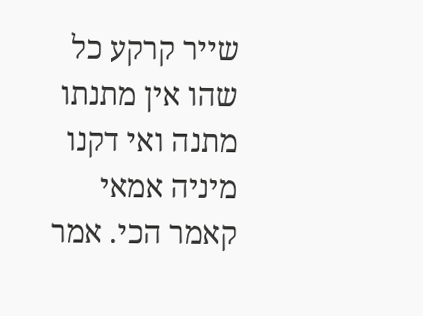שייר קרקע כל שהו אין מתנתו מתנה ואי דקנו מיניה אמאי קאמר הכי. אמר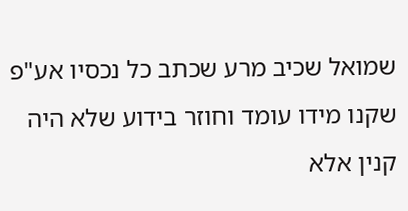שמואל שכיב מרע שכתב כל נכסיו אע"פ שקנו מידו עומד וחוזר בידוע שלא היה קנין אלא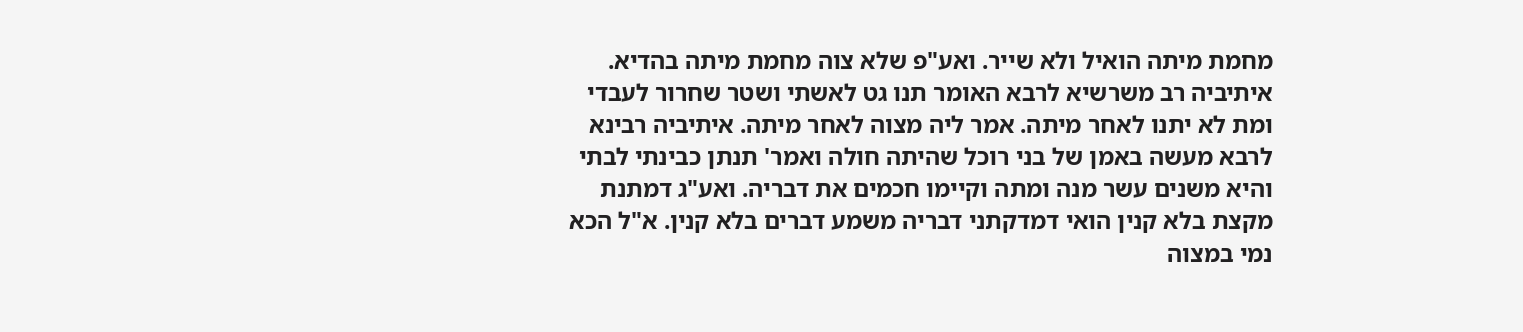מחמת מיתה הואיל ולא שייר. ואע"פ שלא צוה מחמת מיתה בהדיא. איתיביה רב משרשיא לרבא האומר תנו גט לאשתי ושטר שחרור לעבדי ומת לא יתנו לאחר מיתה. אמר ליה מצוה לאחר מיתה. איתיביה רבינא לרבא מעשה באמן של בני רוכל שהיתה חולה ואמר' תנתן כבינתי לבתי והיא משנים עשר מנה ומתה וקיימו חכמים את דבריה. ואע"ג דמתנת מקצת בלא קנין הואי דמדקתני דבריה משמע דברים בלא קנין. א"ל הכא נמי במצוה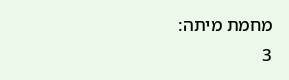מחמת מיתה:
3